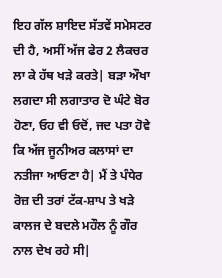ਇਹ ਗੱਲ ਸ਼ਾਇਦ ਸੱਤਵੇਂ ਸਮੇਸਟਰ ਦੀ ਹੈ, ਅਸੀਂ ਅੱਜ ਫੇਰ 2 ਲੈਕਚਰ ਲਾ ਕੇ ਹੱਥ ਖੜੇ ਕਰਤੇ| ਬੜਾ ਔਖਾ ਲਗਦਾ ਸੀ ਲਗਾਤਾਰ ਦੋ ਘੰਟੇ ਬੋਰ ਹੋਣਾ, ਓਹ ਵੀ ਓਦੋਂ, ਜਦ ਪਤਾ ਹੋਵੇ ਕਿ ਅੱਜ ਜੂਨੀਅਰ ਕਲਾਸਾਂ ਦਾ ਨਤੀਜਾ ਆਓਣਾ ਹੈ| ਮੈਂ ਤੇ ਪੰਧੇਰ ਰੋਜ਼ ਦੀ ਤਰਾਂ ਟੱਕ-ਸ਼ਾਪ ਤੇ ਖੜੇ ਕਾਲਜ ਦੇ ਬਦਲੇ ਮਹੌਲ ਨੂੰ ਗੌਰ ਨਾਲ ਦੇਖ ਰਹੇ ਸੀ|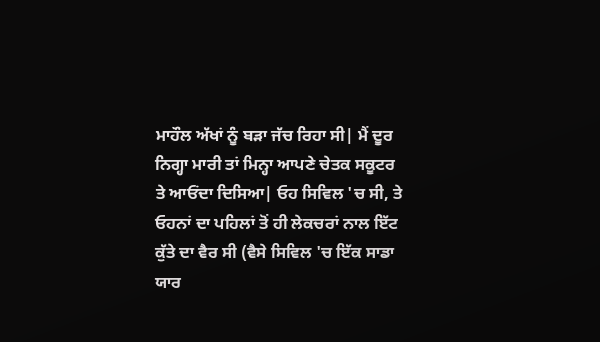ਮਾਹੌਲ ਅੱਖਾਂ ਨੂੰ ਬੜਾ ਜੱਚ ਰਿਹਾ ਸੀ| ਮੈਂ ਦੂਰ ਨਿਗ੍ਹਾ ਮਾਰੀ ਤਾਂ ਮਿਨ੍ਹਾ ਆਪਣੇ ਚੇਤਕ ਸਕੂਟਰ ਤੇ ਆਓਂਦਾ ਦਿਸਿਆ| ਓਹ ਸਿਵਿਲ 'ਚ ਸੀ, ਤੇ ਓਹਨਾਂ ਦਾ ਪਹਿਲਾਂ ਤੋਂ ਹੀ ਲੇਕਚਰਾਂ ਨਾਲ ਇੱਟ ਕੁੱਤੇ ਦਾ ਵੈਰ ਸੀ (ਵੈਸੇ ਸਿਵਿਲ 'ਚ ਇੱਕ ਸਾਡਾ ਯਾਰ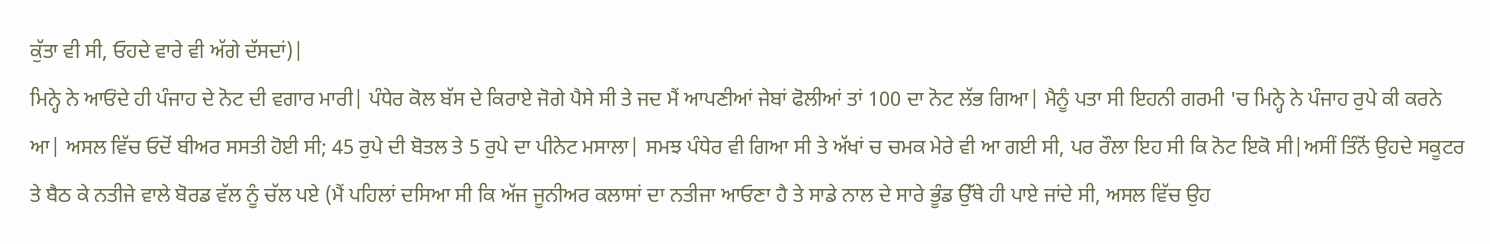ਕੁੱਤਾ ਵੀ ਸੀ, ਓਹਦੇ ਵਾਰੇ ਵੀ ਅੱਗੇ ਦੱਸਦਾਂ)|
ਮਿਨ੍ਹੇ ਨੇ ਆਓਂਦੇ ਹੀ ਪੰਜਾਹ ਦੇ ਨੋਟ ਦੀ ਵਗਾਰ ਮਾਰੀ| ਪੰਧੇਰ ਕੋਲ ਬੱਸ ਦੇ ਕਿਰਾਏ ਜੋਗੇ ਪੈਸੇ ਸੀ ਤੇ ਜਦ ਮੈਂ ਆਪਣੀਆਂ ਜੇਬਾਂ ਫੋਲੀਆਂ ਤਾਂ 100 ਦਾ ਨੋਟ ਲੱਭ ਗਿਆ| ਮੈਨੂੰ ਪਤਾ ਸੀ ਇਹਨੀ ਗਰਮੀ 'ਚ ਮਿਨ੍ਹੇ ਨੇ ਪੰਜਾਹ ਰੁਪੇ ਕੀ ਕਰਨੇ ਆ| ਅਸਲ ਵਿੱਚ ਓਦੋਂ ਬੀਅਰ ਸਸਤੀ ਹੋਈ ਸੀ; 45 ਰੁਪੇ ਦੀ ਬੋਤਲ ਤੇ 5 ਰੁਪੇ ਦਾ ਪੀਨੇਟ ਮਸਾਲਾ| ਸਮਝ ਪੰਧੇਰ ਵੀ ਗਿਆ ਸੀ ਤੇ ਅੱਖਾਂ ਚ ਚਮਕ ਮੇਰੇ ਵੀ ਆ ਗਈ ਸੀ, ਪਰ ਰੌਲਾ ਇਹ ਸੀ ਕਿ ਨੋਟ ਇਕੋ ਸੀ|ਅਸੀਂ ਤਿੰਨੋਂ ਉਹਦੇ ਸਕੂਟਰ ਤੇ ਬੈਠ ਕੇ ਨਤੀਜੇ ਵਾਲੇ ਬੋਰਡ ਵੱਲ ਨੂੰ ਚੱਲ ਪਏ (ਮੈਂ ਪਹਿਲਾਂ ਦਸਿਆ ਸੀ ਕਿ ਅੱਜ ਜੂਨੀਅਰ ਕਲਾਸਾਂ ਦਾ ਨਤੀਜਾ ਆਓਣਾ ਹੈ ਤੇ ਸਾਡੇ ਨਾਲ ਦੇ ਸਾਰੇ ਭੂੰਡ ਉੱਥੇ ਹੀ ਪਾਏ ਜਾਂਦੇ ਸੀ, ਅਸਲ ਵਿੱਚ ਉਹ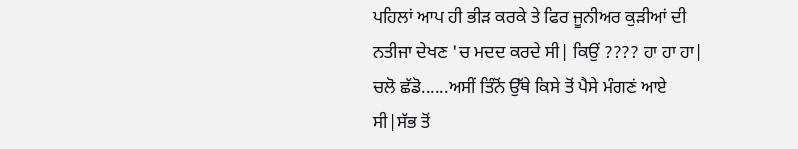ਪਹਿਲਾਂ ਆਪ ਹੀ ਭੀੜ ਕਰਕੇ ਤੇ ਫਿਰ ਜੂਨੀਅਰ ਕੁੜੀਆਂ ਦੀ ਨਤੀਜਾ ਦੇਖਣ 'ਚ ਮਦਦ ਕਰਦੇ ਸੀ| ਕਿਉਂ ???? ਹਾ ਹਾ ਹਾ|
ਚਲੋ ਛੱਡੋ......ਅਸੀਂ ਤਿੰਨੋਂ ਉੱਥੇ ਕਿਸੇ ਤੋਂ ਪੈਸੇ ਮੰਗਣਂ ਆਏ ਸੀ|ਸੱਭ ਤੋਂ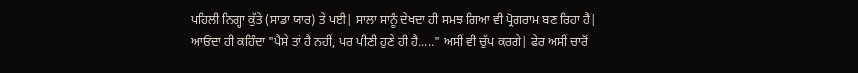ਪਹਿਲੀ ਨਿਗ੍ਹਾ ਕੁੱਤੇ (ਸਾਡਾ ਯਾਰ) ਤੇ ਪਈ| ਸਾਲਾ ਸਾਨੂੰ ਦੇਖਦਾ ਹੀ ਸਮਝ ਗਿਆ ਵੀ ਪ੍ਰੋਗਰਾਮ ਬਣ ਰਿਹਾ ਹੈ| ਆਓਂਦਾ ਹੀ ਕਹਿੰਦਾ "ਪੈਸੇ ਤਾਂ ਹੈ ਨਹੀਂ, ਪਰ ਪੀਣੀ ਹੁਣੇ ਹੀ ਹੈ....." ਅਸੀਂ ਵੀ ਚੁੱਪ ਕਰਗੇ| ਫੇਰ ਅਸੀਂ ਚਾਰੋਂ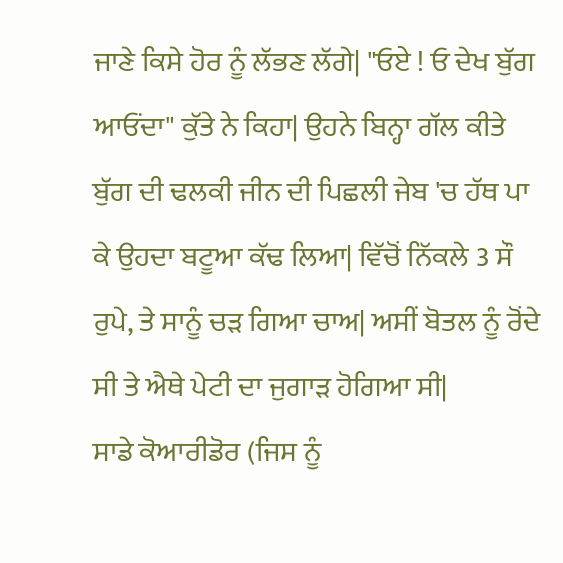ਜਾਣੇ ਕਿਸੇ ਹੋਰ ਨੂੰ ਲੱਭਣ ਲੱਗੇ| "ਓਏ ! ਓ ਦੇਖ ਬੁੱਗ ਆਓਂਦਾ" ਕੁੱਤੇ ਨੇ ਕਿਹਾ| ਉਹਨੇ ਬਿਨ੍ਹਾ ਗੱਲ ਕੀਤੇ ਬੁੱਗ ਦੀ ਢਲਕੀ ਜੀਨ ਦੀ ਪਿਛਲੀ ਜੇਬ 'ਚ ਹੱਥ ਪਾ ਕੇ ਉਹਦਾ ਬਟੂਆ ਕੱਢ ਲਿਆ| ਵਿੱਚੋਂ ਨਿੱਕਲੇ 3 ਸੌ ਰੁਪੇ, ਤੇ ਸਾਨੂੰ ਚੜ ਗਿਆ ਚਾਅ| ਅਸੀਂ ਬੋਤਲ ਨੂੰ ਰੋਂਦੇ ਸੀ ਤੇ ਐਥੇ ਪੇਟੀ ਦਾ ਜੁਗਾੜ ਹੋਗਿਆ ਸੀ|
ਸਾਡੇ ਕੋਆਰੀਡੋਰ (ਜਿਸ ਨੂੰ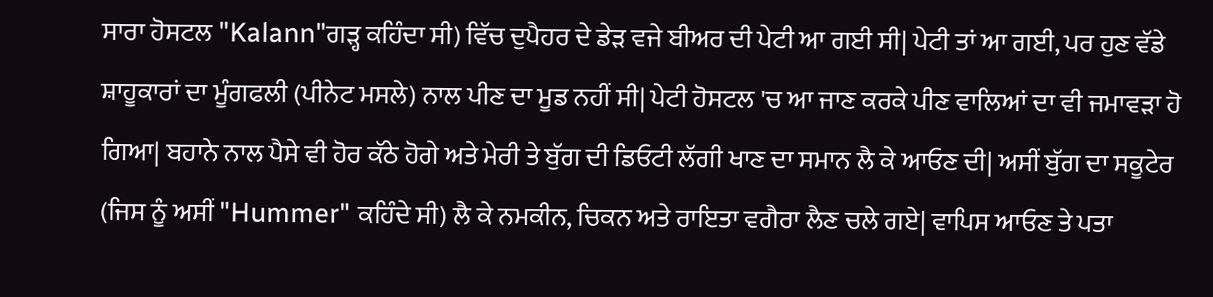ਸਾਰਾ ਹੋਸਟਲ "Kalann"ਗੜ੍ਹ ਕਹਿੰਦਾ ਸੀ) ਵਿੱਚ ਦੁਪੈਹਰ ਦੇ ਡੇੜ ਵਜੇ ਬੀਅਰ ਦੀ ਪੇਟੀ ਆ ਗਈ ਸੀ| ਪੇਟੀ ਤਾਂ ਆ ਗਈ, ਪਰ ਹੁਣ ਵੱਡੇ ਸ਼ਾਹੂਕਾਰਾਂ ਦਾ ਮੂੰਗਫਲੀ (ਪੀਨੇਟ ਮਸਲੇ) ਨਾਲ ਪੀਣ ਦਾ ਮੂਡ ਨਹੀਂ ਸੀ| ਪੇਟੀ ਹੋਸਟਲ 'ਚ ਆ ਜਾਣ ਕਰਕੇ ਪੀਣ ਵਾਲਿਆਂ ਦਾ ਵੀ ਜਮਾਵੜਾ ਹੋ ਗਿਆ| ਬਹਾਨੇ ਨਾਲ ਪੈਸੇ ਵੀ ਹੋਰ ਕੱਠੇ ਹੋਗੇ ਅਤੇ ਮੇਰੀ ਤੇ ਬੁੱਗ ਦੀ ਡਿਓਟੀ ਲੱਗੀ ਖਾਣ ਦਾ ਸਮਾਨ ਲੈ ਕੇ ਆਓਣ ਦੀ| ਅਸੀਂ ਬੁੱਗ ਦਾ ਸਕੂਟੇਰ (ਜਿਸ ਨੂੰ ਅਸੀਂ "Hummer" ਕਹਿੰਦੇ ਸੀ) ਲੈ ਕੇ ਨਮਕੀਨ, ਚਿਕਨ ਅਤੇ ਰਾਇਤਾ ਵਗੈਰਾ ਲੈਣ ਚਲੇ ਗਏ| ਵਾਪਿਸ ਆਓਣ ਤੇ ਪਤਾ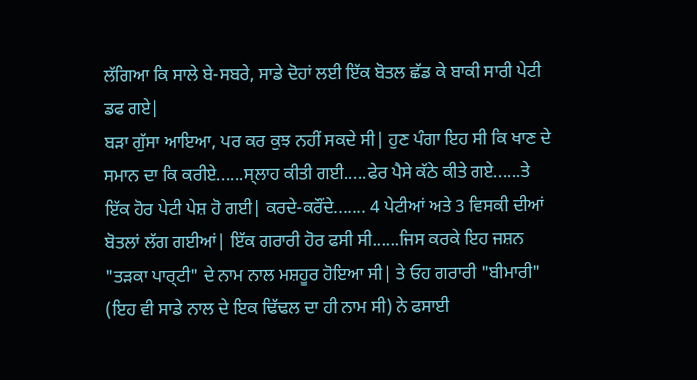ਲੱਗਿਆ ਕਿ ਸਾਲੇ ਬੇ-ਸਬਰੇ, ਸਾਡੇ ਦੋਹਾਂ ਲਈ ਇੱਕ ਬੋਤਲ ਛੱਡ ਕੇ ਬਾਕੀ ਸਾਰੀ ਪੇਟੀ ਡਫ ਗਏ|
ਬੜਾ ਗੁੱਸਾ ਆਇਆ, ਪਰ ਕਰ ਕੁਝ ਨਹੀਂ ਸਕਦੇ ਸੀ| ਹੁਣ ਪੰਗਾ ਇਹ ਸੀ ਕਿ ਖਾਣ ਦੇ ਸਮਾਨ ਦਾ ਕਿ ਕਰੀਏ......ਸ੍ਲਾਹ ਕੀਤੀ ਗਈ.....ਫੇਰ ਪੈਸੇ ਕੱਠੇ ਕੀਤੇ ਗਏ......ਤੇ ਇੱਕ ਹੋਰ ਪੇਟੀ ਪੇਸ਼ ਹੋ ਗਈ| ਕਰਦੇ-ਕਰੌਂਦੇ....... 4 ਪੇਟੀਆਂ ਅਤੇ 3 ਵਿਸਕੀ ਦੀਆਂ ਬੋਤਲਾਂ ਲੱਗ ਗਈਆਂ| ਇੱਕ ਗਰਾਰੀ ਹੋਰ ਫਸੀ ਸੀ......ਜਿਸ ਕਰਕੇ ਇਹ ਜਸ਼ਨ "ਤੜਕਾ ਪਾਰ੍ਟੀ" ਦੇ ਨਾਮ ਨਾਲ ਮਸ਼ਹੂਰ ਹੋਇਆ ਸੀ| ਤੇ ਓਹ ਗਰਾਰੀ "ਬੀਮਾਰੀ" (ਇਹ ਵੀ ਸਾਡੇ ਨਾਲ ਦੇ ਇਕ ਢਿੱਢਲ ਦਾ ਹੀ ਨਾਮ ਸੀ) ਨੇ ਫਸਾਈ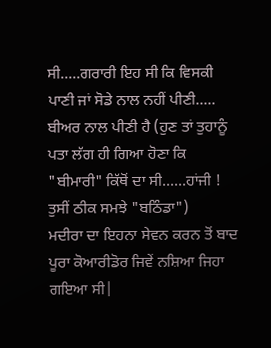ਸੀ.....ਗਰਾਰੀ ਇਹ ਸੀ ਕਿ ਵਿਸਕੀ ਪਾਣੀ ਜਾਂ ਸੋਡੇ ਨਾਲ ਨਹੀਂ ਪੀਣੀ..... ਬੀਅਰ ਨਾਲ ਪੀਣੀ ਹੈ (ਹੁਣ ਤਾਂ ਤੁਹਾਨੂੰ ਪਤਾ ਲੱਗ ਹੀ ਗਿਆ ਹੋਣਾ ਕਿ "ਬੀਮਾਰੀ" ਕਿੱਥੋਂ ਦਾ ਸੀ......ਹਾਂਜੀ ! ਤੁਸੀਂ ਠੀਕ ਸਮਝੇ "ਬਠਿੰਡਾ")
ਮਦੀਰਾ ਦਾ ਇਹਨਾ ਸੇਵਨ ਕਰਨ ਤੋਂ ਬਾਦ ਪੂਰਾ ਕੋਆਰੀਡੋਰ ਜਿਵੇਂ ਨਸ਼ਿਆ ਜਿਹਾ ਗਇਆ ਸੀ|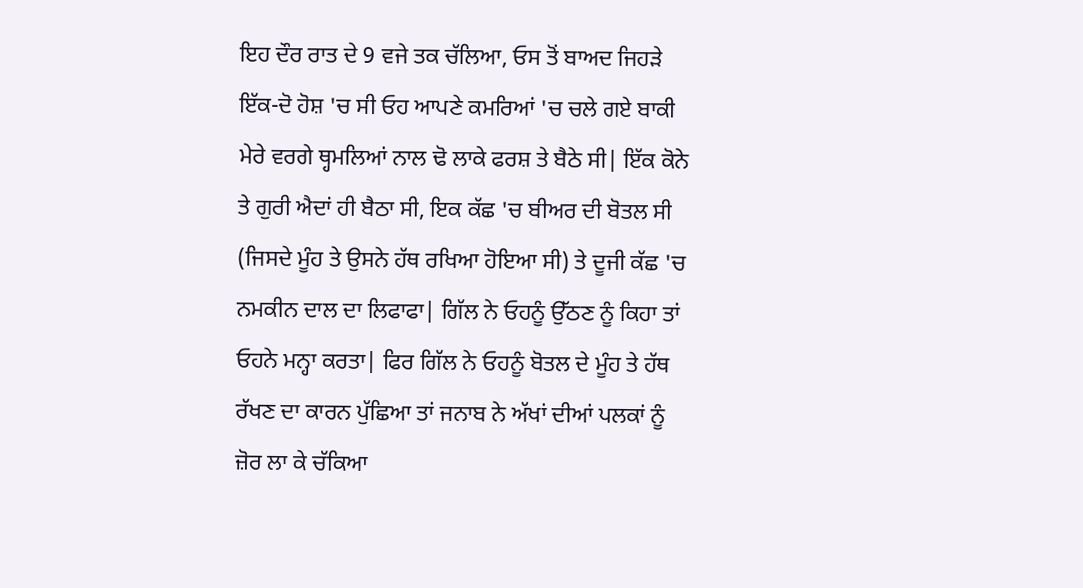ਇਹ ਦੌਰ ਰਾਤ ਦੇ 9 ਵਜੇ ਤਕ ਚੱਲਿਆ, ਓਸ ਤੋਂ ਬਾਅਦ ਜਿਹੜੇ ਇੱਕ-ਦੋ ਹੋਸ਼ 'ਚ ਸੀ ਓਹ ਆਪਣੇ ਕਮਰਿਆਂ 'ਚ ਚਲੇ ਗਏ ਬਾਕੀ ਮੇਰੇ ਵਰਗੇ ਥ੍ਹਮਲਿਆਂ ਨਾਲ ਢੋ ਲਾਕੇ ਫਰਸ਼ ਤੇ ਬੈਠੇ ਸੀ| ਇੱਕ ਕੋਨੇ ਤੇ ਗੁਰੀ ਐਦਾਂ ਹੀ ਬੈਠਾ ਸੀ, ਇਕ ਕੱਛ 'ਚ ਬੀਅਰ ਦੀ ਬੋਤਲ ਸੀ (ਜਿਸਦੇ ਮੂੰਹ ਤੇ ਉਸਨੇ ਹੱਥ ਰਖਿਆ ਹੋਇਆ ਸੀ) ਤੇ ਦੂਜੀ ਕੱਛ 'ਚ ਨਮਕੀਨ ਦਾਲ ਦਾ ਲਿਫਾਫਾ| ਗਿੱਲ ਨੇ ਓਹਨੂੰ ਉੱਠਣ ਨੂੰ ਕਿਹਾ ਤਾਂ ਓਹਨੇ ਮਨ੍ਹਾ ਕਰਤਾ| ਫਿਰ ਗਿੱਲ ਨੇ ਓਹਨੂੰ ਬੋਤਲ ਦੇ ਮੂੰਹ ਤੇ ਹੱਥ ਰੱਖਣ ਦਾ ਕਾਰਨ ਪੁੱਛਿਆ ਤਾਂ ਜਨਾਬ ਨੇ ਅੱਖਾਂ ਦੀਆਂ ਪਲਕਾਂ ਨੂੰ ਜ਼ੋਰ ਲਾ ਕੇ ਚੱਕਿਆ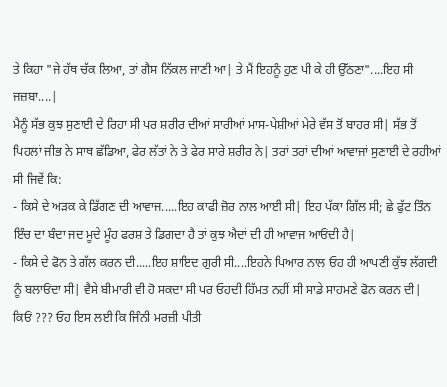ਤੇ ਕਿਹਾ "ਜੇ ਹੱਥ ਚੱਕ ਲਿਆ, ਤਾਂ ਗੈਸ ਨਿੱਕਲ ਜਾਣੀ ਆ| ਤੇ ਮੈਂ ਇਹਨੂੰ ਹੁਣ ਪੀ ਕੇ ਹੀ ਉੱਠਣਾ"....ਇਹ ਸੀ ਜਜ਼ਬਾ....|
ਮੈਨੂੰ ਸੱਭ ਕੁਝ ਸੁਣਾਈ ਦੇ ਰਿਹਾ ਸੀ ਪਰ ਸ਼ਰੀਰ ਦੀਆਂ ਸਾਰੀਆਂ ਮਾਸ-ਪੇਸ਼ੀਆਂ ਮੇਰੇ ਵੱਸ ਤੋਂ ਬਾਹਰ ਸੀ| ਸੱਭ ਤੋਂ ਪਿਹਲਾਂ ਜੀਭ ਨੇ ਸਾਥ ਛੱਡਿਆ, ਫੇਰ ਲੱਤਾਂ ਨੇ ਤੇ ਫੇਰ ਸਾਰੇ ਸ਼ਰੀਰ ਨੇ| ਤਰਾਂ ਤਰਾਂ ਦੀਆਂ ਆਵਾਜਾਂ ਸੁਣਾਈ ਦੇ ਰਹੀਆਂ ਸੀ ਜਿਵੇਂ ਕਿ:
- ਕਿਸੇ ਦੇ ਅੜਕ ਕੇ ਡਿੱਗਣ ਦੀ ਆਵਾਜ.....ਇਹ ਕਾਫੀ ਜ਼ੋਰ ਨਾਲ ਆਈ ਸੀ| ਇਹ ਪੱਕਾ ਗਿੱਲ ਸੀ; ਛੇ ਫੁੱਟ ਤਿੰਨ ਇੰਚ ਦਾ ਬੰਦਾ ਜਦ ਮੂਦੇ ਮੂੰਹ ਫਰਸ਼ ਤੇ ਡਿਗਦਾ ਹੈ ਤਾਂ ਕੁਝ ਐਦਾਂ ਦੀ ਹੀ ਆਵਾਜ ਆਓਂਦੀ ਹੈ|
- ਕਿਸੇ ਦੇ ਫੋਨ ਤੇ ਗੱਲ ਕਰਨ ਦੀ.....ਇਹ ਸ਼ਾਇਦ ਗੁਰੀ ਸੀ....ਇਹਨੇ ਪਿਆਰ ਨਾਲ ਓਹ ਹੀ ਆਪਣੀ ਕੁੱਝ ਲੱਗਦੀ ਨੂੰ ਬਲਾਓਂਦਾ ਸੀ| ਵੈਸੇ ਬੀਮਾਰੀ ਵੀ ਹੋ ਸਕਦਾ ਸੀ ਪਰ ਓਹਦੀ ਹਿੱਮਤ ਨਹੀਂ ਸੀ ਸਾਡੇ ਸਾਹਮਣੇ ਫੋਨ ਕਰਨ ਦੀ| ਕਿਓਂ ??? ਓਹ ਇਸ ਲਈ ਕਿ ਜਿੰਨੀ ਮਰਜ਼ੀ ਪੀਤੀ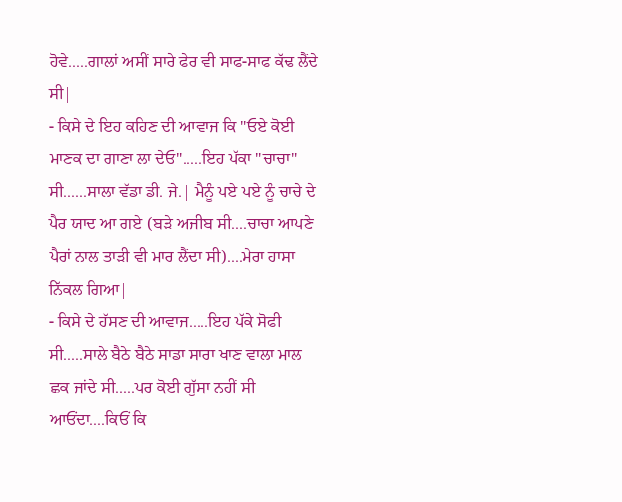ਹੋਵੇ.....ਗਾਲਾਂ ਅਸੀਂ ਸਾਰੇ ਫੇਰ ਵੀ ਸਾਫ-ਸਾਫ ਕੱਢ ਲੈਂਦੇ ਸੀ|
- ਕਿਸੇ ਦੇ ਇਹ ਕਹਿਣ ਦੀ ਆਵਾਜ ਕਿ "ਓਏ ਕੋਈ ਮਾਣਕ ਦਾ ਗਾਣਾ ਲਾ ਦੇਓ".....ਇਹ ਪੱਕਾ "ਚਾਚਾ" ਸੀ......ਸਾਲਾ ਵੱਡਾ ਡੀ. ਜੇ.| ਮੈਨੂੰ ਪਏ ਪਏ ਨੂੰ ਚਾਚੇ ਦੇ ਪੈਰ ਯਾਦ ਆ ਗਏ (ਬੜੇ ਅਜੀਬ ਸੀ....ਚਾਚਾ ਆਪਣੇ ਪੈਰਾਂ ਨਾਲ ਤਾੜੀ ਵੀ ਮਾਰ ਲੈਂਦਾ ਸੀ)....ਮੇਰਾ ਹਾਸਾ ਨਿੱਕਲ ਗਿਆ|
- ਕਿਸੇ ਦੇ ਹੱਸਣ ਦੀ ਆਵਾਜ.....ਇਹ ਪੱਕੇ ਸੋਫੀ ਸੀ.....ਸਾਲੇ ਬੈਠੇ ਬੈਠੇ ਸਾਡਾ ਸਾਰਾ ਖਾਣ ਵਾਲਾ ਮਾਲ ਛਕ ਜਾਂਦੇ ਸੀ.....ਪਰ ਕੋਈ ਗੁੱਸਾ ਨਹੀਂ ਸੀ ਆਓਂਦਾ....ਕਿਓਂ ਕਿ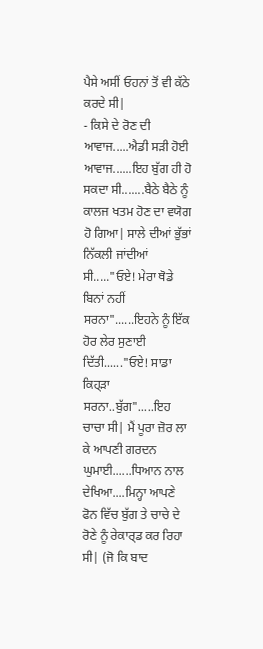ਪੈਸੇ ਅਸੀਂ ਓਹਨਾਂ ਤੋਂ ਵੀ ਕੱਠੇ ਕਰਦੇ ਸੀ|
- ਕਿਸੇ ਦੇ ਰੋਣ ਦੀ ਆਵਾਜ.....ਐਡੀ ਸੜੀ ਹੋਈ ਆਵਾਜ......ਇਹ ਬੁੱਗ ਹੀ ਹੋ ਸਕਦਾ ਸੀ.......ਬੈਠੇ ਬੈਠੇ ਨੂੰ ਕਾਲਜ ਖਤਮ ਹੋਣ ਦਾ ਵਯੋਗ ਹੋ ਗਿਆ| ਸਾਲੇ ਦੀਆਂ ਭੁੱਭਾਂ ਨਿੱਕਲੀ ਜਾਂਦੀਆਂ ਸੀ....."ਓਏ! ਮੇਰਾ ਥੋਡੇ ਬਿਨਾਂ ਨਹੀਂ ਸਰਨਾ"......ਇਹਨੇ ਨੂੰ ਇੱਕ ਹੋਰ ਲੇਰ ਸੁਣਾਈ ਦਿੱਤੀ......"ਓਏ! ਸਾਡਾ ਕਿਹ੍ੜਾ ਸਰਨਾ..ਬੁੱਗ".....ਇਹ ਚਾਚਾ ਸੀ| ਮੈਂ ਪੂਰਾ ਜ਼ੋਰ ਲਾ ਕੇ ਆਪਣੀ ਗਰਦਨ ਘੁਮਾਈ......ਧਿਆਨ ਨਾਲ ਦੇਖਿਆ....ਮਿਨ੍ਹਾ ਆਪਣੇ ਫੋਨ ਵਿੱਚ ਬੁੱਗ ਤੇ ਚਾਚੇ ਦੇ ਰੋਣੇ ਨੂੰ ਰੇਕਾਰ੍ਡ ਕਰ ਰਿਹਾ ਸੀ| (ਜੋ ਕਿ ਬਾਦ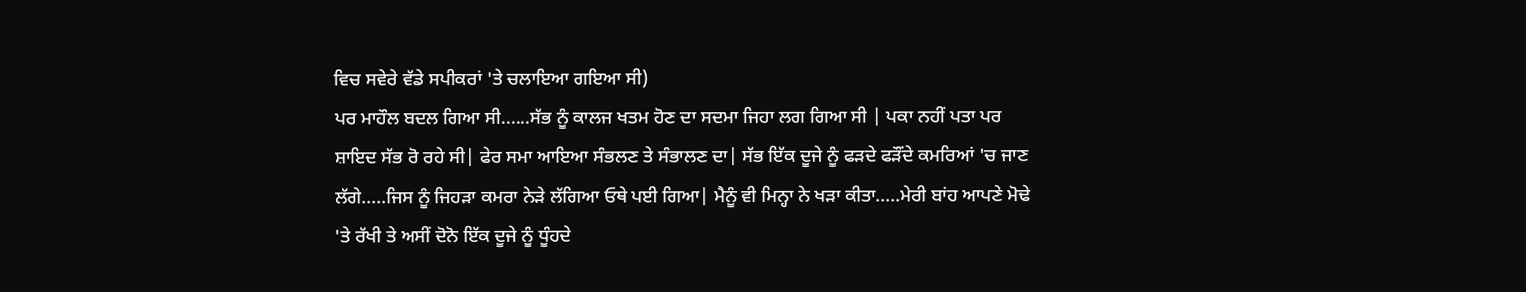ਵਿਚ ਸਵੇਰੇ ਵੱਡੇ ਸਪੀਕਰਾਂ 'ਤੇ ਚਲਾਇਆ ਗਇਆ ਸੀ)
ਪਰ ਮਾਹੌਲ ਬਦਲ ਗਿਆ ਸੀ......ਸੱਭ ਨੂੰ ਕਾਲਜ ਖਤਮ ਹੋਣ ਦਾ ਸਦਮਾ ਜਿਹਾ ਲਗ ਗਿਆ ਸੀ | ਪਕਾ ਨਹੀਂ ਪਤਾ ਪਰ ਸ਼ਾਇਦ ਸੱਭ ਰੋ ਰਹੇ ਸੀ| ਫੇਰ ਸਮਾ ਆਇਆ ਸੰਭਲਣ ਤੇ ਸੰਭਾਲਣ ਦਾ| ਸੱਭ ਇੱਕ ਦੂਜੇ ਨੂੰ ਫੜਦੇ ਫੜੌਂਦੇ ਕਮਰਿਆਂ 'ਚ ਜਾਣ ਲੱਗੇ.....ਜਿਸ ਨੂੰ ਜਿਹੜਾ ਕਮਰਾ ਨੇੜੇ ਲੱਗਿਆ ਓਥੇ ਪਈ ਗਿਆ| ਮੈਨੂੰ ਵੀ ਮਿਨ੍ਹਾ ਨੇ ਖੜਾ ਕੀਤਾ.....ਮੇਰੀ ਬਾਂਹ ਆਪਣੇ ਮੋਢੇ 'ਤੇ ਰੱਖੀ ਤੇ ਅਸੀਂ ਦੋਨੋ ਇੱਕ ਦੂਜੇ ਨੂੰ ਧੂੰਹਦੇ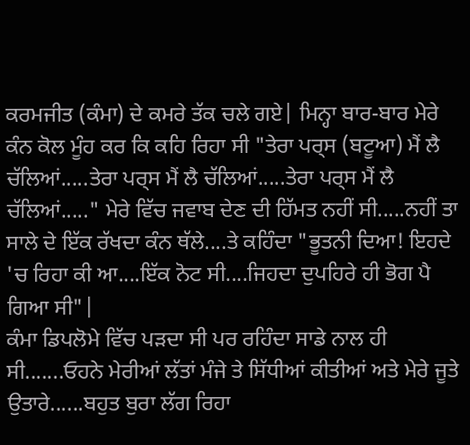ਕਰਮਜੀਤ (ਕੰਮਾ) ਦੇ ਕਮਰੇ ਤੱਕ ਚਲੇ ਗਏ| ਮਿਨ੍ਹਾ ਬਾਰ-ਬਾਰ ਮੇਰੇ ਕੰਨ ਕੋਲ ਮੂੰਹ ਕਰ ਕਿ ਕਹਿ ਰਿਹਾ ਸੀ "ਤੇਰਾ ਪਰ੍ਸ (ਬਟੂਆ) ਮੈਂ ਲੈ ਚੱਲਿਆਂ.....ਤੇਰਾ ਪਰ੍ਸ ਮੈਂ ਲੈ ਚੱਲਿਆਂ.....ਤੇਰਾ ਪਰ੍ਸ ਮੈਂ ਲੈ ਚੱਲਿਆਂ....." ਮੇਰੇ ਵਿੱਚ ਜਵਾਬ ਦੇਣ ਦੀ ਹਿੱਮਤ ਨਹੀਂ ਸੀ.....ਨਹੀਂ ਤਾ ਸਾਲੇ ਦੇ ਇੱਕ ਰੱਖਦਾ ਕੰਨ ਥੱਲੇ....ਤੇ ਕਹਿੰਦਾ "ਭੂਤਨੀ ਦਿਆ! ਇਹਦੇ 'ਚ ਰਿਹਾ ਕੀ ਆ....ਇੱਕ ਨੋਟ ਸੀ....ਜਿਹਦਾ ਦੁਪਹਿਰੇ ਹੀ ਭੋਗ ਪੈ ਗਿਆ ਸੀ"|
ਕੰਮਾ ਡਿਪਲੋਮੇ ਵਿੱਚ ਪੜਦਾ ਸੀ ਪਰ ਰਹਿੰਦਾ ਸਾਡੇ ਨਾਲ ਹੀ ਸੀ.......ਓਹਨੇ ਮੇਰੀਆਂ ਲੱਤਾਂ ਮੰਜੇ ਤੇ ਸਿੱਧੀਆਂ ਕੀਤੀਆਂ ਅਤੇ ਮੇਰੇ ਜੂਤੇ ਉਤਾਰੇ......ਬਹੁਤ ਬੁਰਾ ਲੱਗ ਰਿਹਾ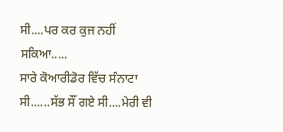ਸੀ....ਪਰ ਕਰ ਕੁਜ ਨਹੀਂ ਸਕਿਆ.....
ਸਾਰੇ ਕੋਆਰੀਡੋਰ ਵਿੱਚ ਸੰਨਾਟਾ ਸੀ......ਸੱਭ ਸੌਂ ਗਏ ਸੀ....ਮੇਰੀ ਵੀ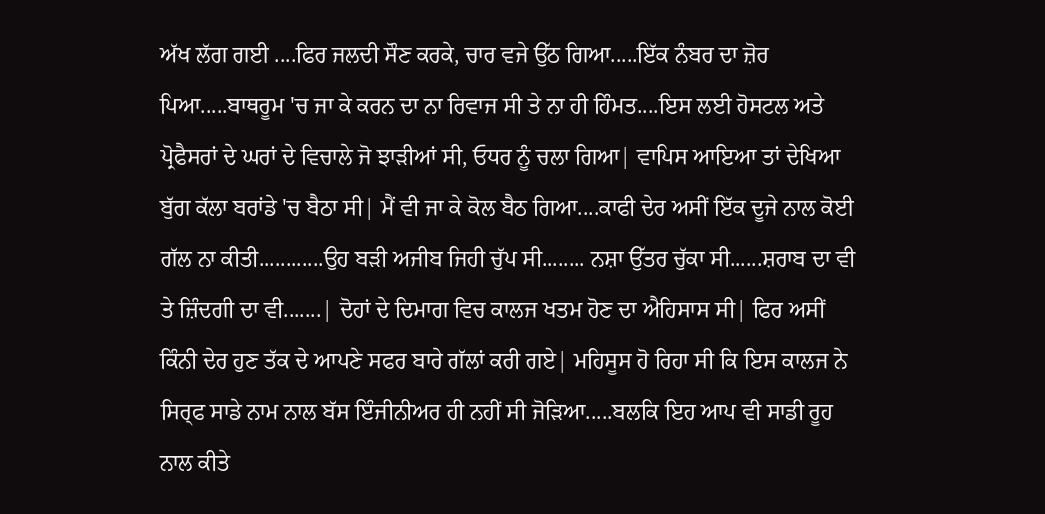ਅੱਖ ਲੱਗ ਗਈ ....ਫਿਰ ਜਲਦੀ ਸੌਣ ਕਰਕੇ, ਚਾਰ ਵਜੇ ਉੱਠ ਗਿਆ.....ਇੱਕ ਨੰਬਰ ਦਾ ਜ਼ੋਰ ਪਿਆ.....ਬਾਥਰੂਮ 'ਚ ਜਾ ਕੇ ਕਰਨ ਦਾ ਨਾ ਰਿਵਾਜ ਸੀ ਤੇ ਨਾ ਹੀ ਹਿੰਮਤ....ਇਸ ਲਈ ਹੋਸਟਲ ਅਤੇ ਪ੍ਰੋਫੈਸਰਾਂ ਦੇ ਘਰਾਂ ਦੇ ਵਿਚਾਲੇ ਜੋ ਝਾੜੀਆਂ ਸੀ, ਓਧਰ ਨੂੰ ਚਲਾ ਗਿਆ| ਵਾਪਿਸ ਆਇਆ ਤਾਂ ਦੇਖਿਆ ਬੁੱਗ ਕੱਲਾ ਬਰਾਂਡੇ 'ਚ ਬੈਠਾ ਸੀ| ਮੈਂ ਵੀ ਜਾ ਕੇ ਕੋਲ ਬੈਠ ਗਿਆ....ਕਾਫੀ ਦੇਰ ਅਸੀਂ ਇੱਕ ਦੂਜੇ ਨਾਲ ਕੋਈ ਗੱਲ ਨਾ ਕੀਤੀ............ਉਹ ਬੜੀ ਅਜੀਬ ਜਿਹੀ ਚੁੱਪ ਸੀ........ ਨਸ਼ਾ ਉੱਤਰ ਚੁੱਕਾ ਸੀ......ਸ਼ਰਾਬ ਦਾ ਵੀ ਤੇ ਜ਼ਿੰਦਗੀ ਦਾ ਵੀ.......| ਦੋਹਾਂ ਦੇ ਦਿਮਾਗ ਵਿਚ ਕਾਲਜ ਖਤਮ ਹੋਣ ਦਾ ਐਹਿਸਾਸ ਸੀ| ਫਿਰ ਅਸੀਂ ਕਿੰਨੀ ਦੇਰ ਹੁਣ ਤੱਕ ਦੇ ਆਪਣੇ ਸਫਰ ਬਾਰੇ ਗੱਲਾਂ ਕਰੀ ਗਏ| ਮਹਿਸੂਸ ਹੋ ਰਿਹਾ ਸੀ ਕਿ ਇਸ ਕਾਲਜ ਨੇ ਸਿਰ੍ਫ ਸਾਡੇ ਨਾਮ ਨਾਲ ਬੱਸ ਇੰਜੀਨੀਅਰ ਹੀ ਨਹੀਂ ਸੀ ਜੋੜਿਆ.....ਬਲਕਿ ਇਹ ਆਪ ਵੀ ਸਾਡੀ ਰੂਹ ਨਾਲ ਕੀਤੇ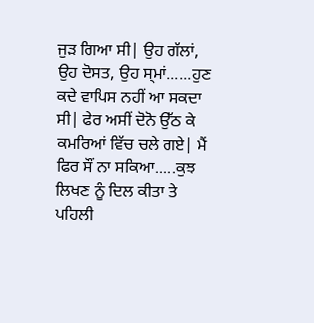ਜੁੜ ਗਿਆ ਸੀ| ਉਹ ਗੱਲਾਂ, ਉਹ ਦੋਸਤ, ਉਹ ਸ੍ਮਾਂ......ਹੁਣ ਕਦੇ ਵਾਪਿਸ ਨਹੀਂ ਆ ਸਕਦਾ ਸੀ| ਫੇਰ ਅਸੀਂ ਦੋਨੋ ਉੱਠ ਕੇ ਕਮਰਿਆਂ ਵਿੱਚ ਚਲੇ ਗਏ| ਮੈਂ ਫਿਰ ਸੌਂ ਨਾ ਸਕਿਆ.....ਕੁਝ ਲਿਖਣ ਨੂੰ ਦਿਲ ਕੀਤਾ ਤੇ ਪਹਿਲੀ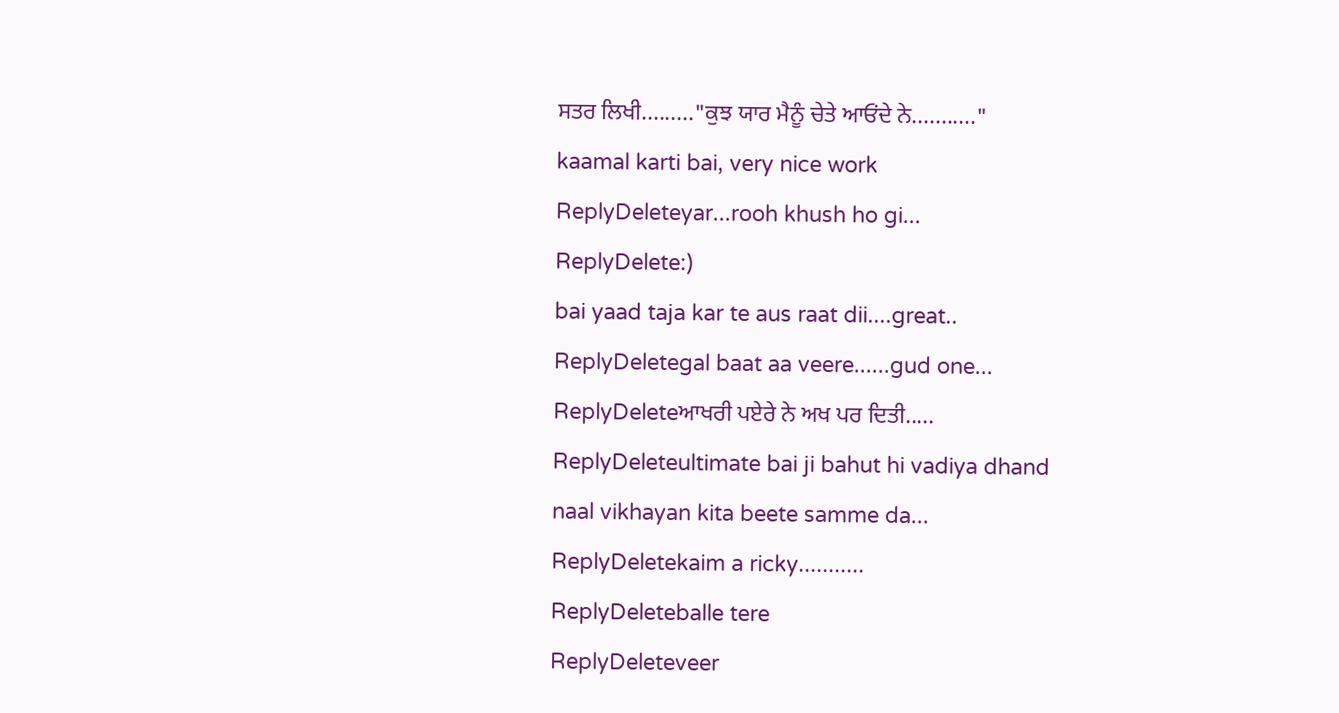ਸਤਰ ਲਿਖੀ........."ਕੁਝ ਯਾਰ ਮੈਨੂੰ ਚੇਤੇ ਆਓਂਦੇ ਨੇ..........."
kaamal karti bai, very nice work
ReplyDeleteyar...rooh khush ho gi...
ReplyDelete:)
bai yaad taja kar te aus raat dii....great..
ReplyDeletegal baat aa veere......gud one...
ReplyDeleteਆਖਰੀ ਪਏਰੇ ਨੇ ਅਖ ਪਰ ਦਿਤੀ.....
ReplyDeleteultimate bai ji bahut hi vadiya dhand naal vikhayan kita beete samme da...
ReplyDeletekaim a ricky...........
ReplyDeleteballe tere
ReplyDeleteveer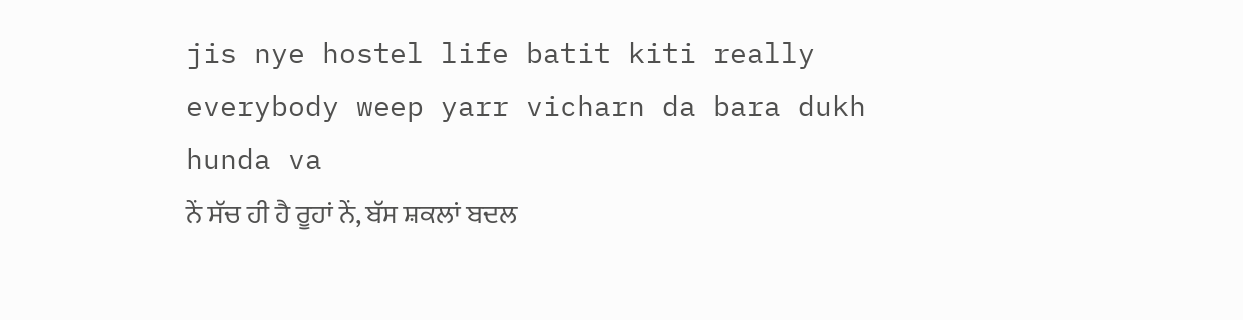jis nye hostel life batit kiti really everybody weep yarr vicharn da bara dukh hunda va
ਨੇਂ ਸੱਚ ਹੀ ਹੈ ਰੂਹਾਂ ਨੇਂ, ਬੱਸ ਸ਼ਕਲਾਂ ਬਦਲ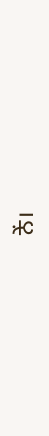ਨੇਂ।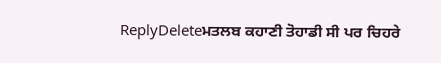ReplyDeleteਮਤਲਬ ਕਹਾਣੀ ਤੋਹਾਡੀ ਸੀ ਪਰ ਚਿਹਰੇ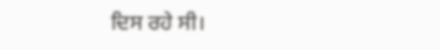ਦਿਸ ਰਹੇ ਸੀ।